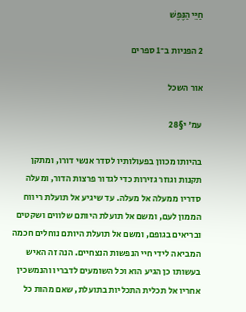חַיֵּי הַנֶּפֶשׁ

2 הפניות ב־1 ספרים

אור השכל

עמ' י§28

בהיותו מכוון בפעולותיו לסדר אנשי דורו, ומתקן תקנות וגוזר גזירות כדי לגדור פרצות הדור, ומעלה סדריו ממעלה אל מעלה. עד שיגיע אל תועלת ריווח הממון לעם, ומשם אל תועלת היותם שלווים ושקטים ובריאים בגופם, ומשם אל תועלת היותם נוחלים חכמה המביאה לידי חיי הנפשות הנצחיים. הנה זה האיש בעשותו כן הגיע הוא וכל השומעים לדבריו והנמשכין אחריו אל תכלית התכליות בתועלת, שאם מהות כל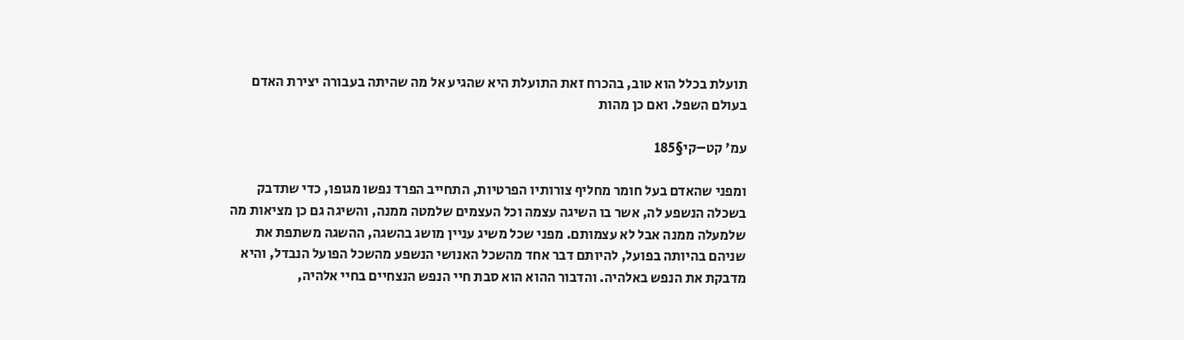תועלת בכלל הוא טוב, בהכרח זאת התועלת היא שהגיע אל מה שהיתה בעבורה יצירת האדם בעולם השפל. ואם כן מהות

עמ' קט–קי§185

ומפני שהאדם בעל חומר מחליף צורותיו הפרטיות, התחייב הפרד נפשו מגופו, כדי שתדבק בשכלה הנשפע לה, אשר בו השיגה עצמה וכל העצמים שלמטה ממנה, והשיגה גם כן מציאות מה שלמעלה ממנה אבל לא עצמותם. מפני שכל משיג עניין מושג בהשגה, ההשגה משתפת את שניהם בהיותה בפועל, להיותם דבר אחד מהשכל האנושי הנשפע מהשכל הפועל הנבדל, והיא מדבקת את הנפש באלהיה. והדבור ההוא הוא סבת חיי הנפש הנצחיים בחיי אלהיה,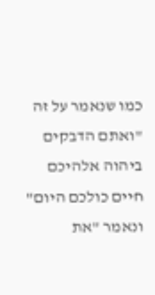כמו שנאמר על זה "ואתם הדבקים ביהוה אלהיכם חיים כולכם היום" ונאמר "את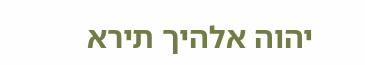יהוה אלהיך תירא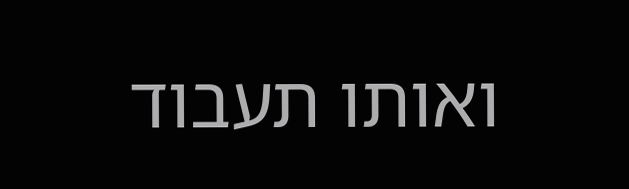ואותו תעבוד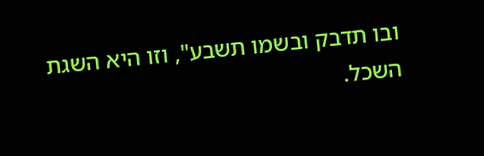ובו תדבק ובשמו תשבע", וזו היא השגת השכל.